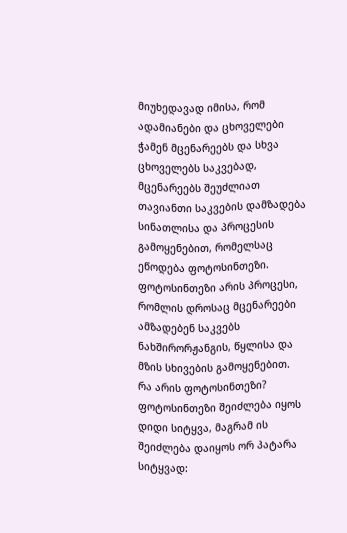მიუხედავად იმისა, რომ ადამიანები და ცხოველები ჭამენ მცენარეებს და სხვა ცხოველებს საკვებად, მცენარეებს შეუძლიათ თავიანთი საკვების დამზადება სინათლისა და პროცესის გამოყენებით, რომელსაც ეწოდება ფოტოსინთეზი. ფოტოსინთეზი არის პროცესი, რომლის დროსაც მცენარეები ამზადებენ საკვებს ნახშირორჟანგის, წყლისა და მზის სხივების გამოყენებით.
რა არის ფოტოსინთეზი?
ფოტოსინთეზი შეიძლება იყოს დიდი სიტყვა, მაგრამ ის შეიძლება დაიყოს ორ პატარა სიტყვად: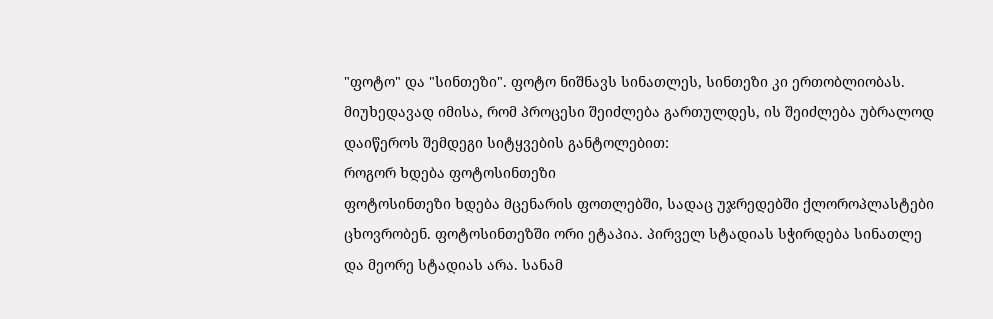"ფოტო" და "სინთეზი". ფოტო ნიშნავს სინათლეს, სინთეზი კი ერთობლიობას. მიუხედავად იმისა, რომ პროცესი შეიძლება გართულდეს, ის შეიძლება უბრალოდ დაიწეროს შემდეგი სიტყვების განტოლებით:
როგორ ხდება ფოტოსინთეზი
ფოტოსინთეზი ხდება მცენარის ფოთლებში, სადაც უჯრედებში ქლოროპლასტები ცხოვრობენ. ფოტოსინთეზში ორი ეტაპია. პირველ სტადიას სჭირდება სინათლე და მეორე სტადიას არა. სანამ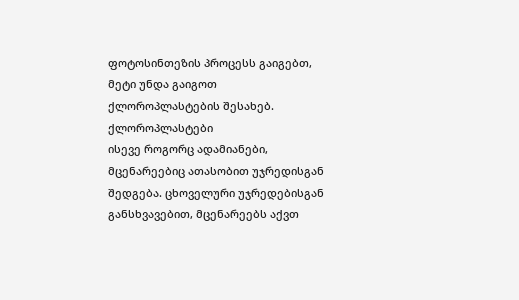ფოტოსინთეზის პროცესს გაიგებთ, მეტი უნდა გაიგოთ ქლოროპლასტების შესახებ.
ქლოროპლასტები
ისევე როგორც ადამიანები, მცენარეებიც ათასობით უჯრედისგან შედგება. ცხოველური უჯრედებისგან განსხვავებით, მცენარეებს აქვთ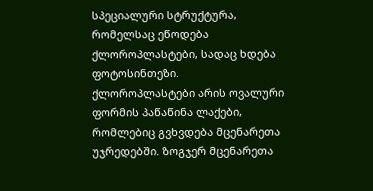სპეციალური სტრუქტურა, რომელსაც ეწოდება ქლოროპლასტები, სადაც ხდება ფოტოსინთეზი.
ქლოროპლასტები არის ოვალური ფორმის პაწაწინა ლაქები, რომლებიც გვხვდება მცენარეთა უჯრედებში. ზოგჯერ მცენარეთა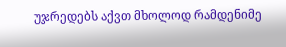უჯრედებს აქვთ მხოლოდ რამდენიმე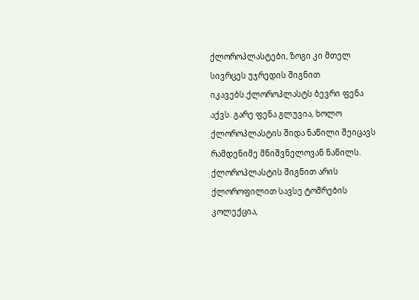ქლოროპლასტები, ზოგი კი მთელ სივრცეს უჯრედის შიგნით იკავებს.ქლოროპლასტს ბევრი ფენა აქვს. გარე ფენა გლუვია, ხოლო ქლოროპლასტის შიდა ნაწილი შეიცავს რამდენიმე მნიშვნელოვან ნაწილს.
ქლოროპლასტის შიგნით არის ქლოროფილით სავსე ტომრების კოლექცია,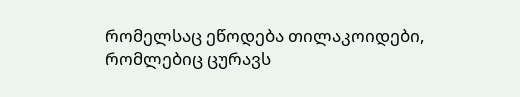რომელსაც ეწოდება თილაკოიდები, რომლებიც ცურავს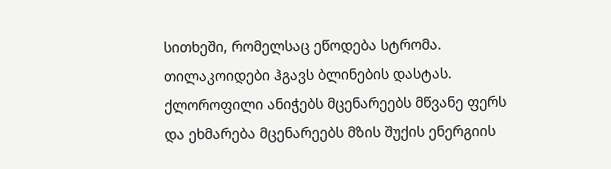სითხეში, რომელსაც ეწოდება სტრომა. თილაკოიდები ჰგავს ბლინების დასტას. ქლოროფილი ანიჭებს მცენარეებს მწვანე ფერს და ეხმარება მცენარეებს მზის შუქის ენერგიის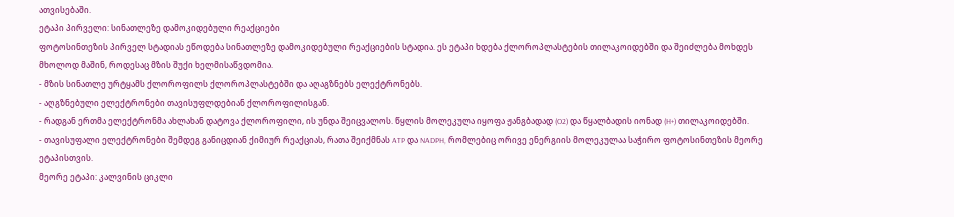ათვისებაში.
ეტაპი პირველი: სინათლეზე დამოკიდებული რეაქციები
ფოტოსინთეზის პირველ სტადიას ეწოდება სინათლეზე დამოკიდებული რეაქციების სტადია. ეს ეტაპი ხდება ქლოროპლასტების თილაკოიდებში და შეიძლება მოხდეს მხოლოდ მაშინ, როდესაც მზის შუქი ხელმისაწვდომია.
- მზის სინათლე ურტყამს ქლოროფილს ქლოროპლასტებში და აღაგზნებს ელექტრონებს.
- აღგზნებული ელექტრონები თავისუფლდებიან ქლოროფილისგან.
- რადგან ერთმა ელექტრონმა ახლახან დატოვა ქლოროფილი, ის უნდა შეიცვალოს. წყლის მოლეკულა იყოფა ჟანგბადად (O2) და წყალბადის იონად (H+) თილაკოიდებში.
- თავისუფალი ელექტრონები შემდეგ განიცდიან ქიმიურ რეაქციას, რათა შეიქმნას ATP და NADPH, რომლებიც ორივე ენერგიის მოლეკულაა საჭირო ფოტოსინთეზის მეორე ეტაპისთვის.
მეორე ეტაპი: კალვინის ციკლი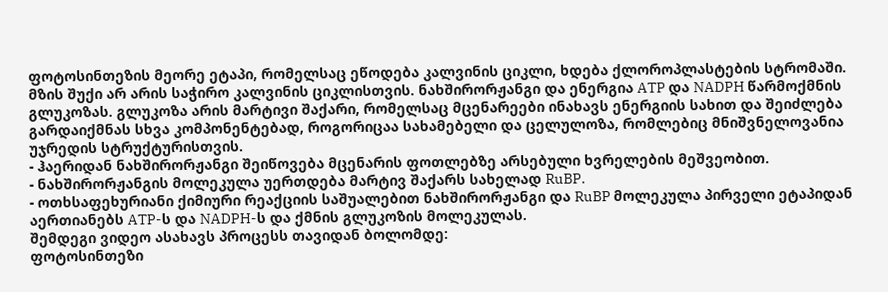ფოტოსინთეზის მეორე ეტაპი, რომელსაც ეწოდება კალვინის ციკლი, ხდება ქლოროპლასტების სტრომაში. მზის შუქი არ არის საჭირო კალვინის ციკლისთვის. ნახშირორჟანგი და ენერგია ATP და NADPH წარმოქმნის გლუკოზას. გლუკოზა არის მარტივი შაქარი, რომელსაც მცენარეები ინახავს ენერგიის სახით და შეიძლება გარდაიქმნას სხვა კომპონენტებად, როგორიცაა სახამებელი და ცელულოზა, რომლებიც მნიშვნელოვანია უჯრედის სტრუქტურისთვის.
- ჰაერიდან ნახშირორჟანგი შეიწოვება მცენარის ფოთლებზე არსებული ხვრელების მეშვეობით.
- ნახშირორჟანგის მოლეკულა უერთდება მარტივ შაქარს სახელად RuBP.
- ოთხსაფეხურიანი ქიმიური რეაქციის საშუალებით ნახშირორჟანგი და RuBP მოლეკულა პირველი ეტაპიდან აერთიანებს ATP-ს და NADPH-ს და ქმნის გლუკოზის მოლეკულას.
შემდეგი ვიდეო ასახავს პროცესს თავიდან ბოლომდე:
ფოტოსინთეზი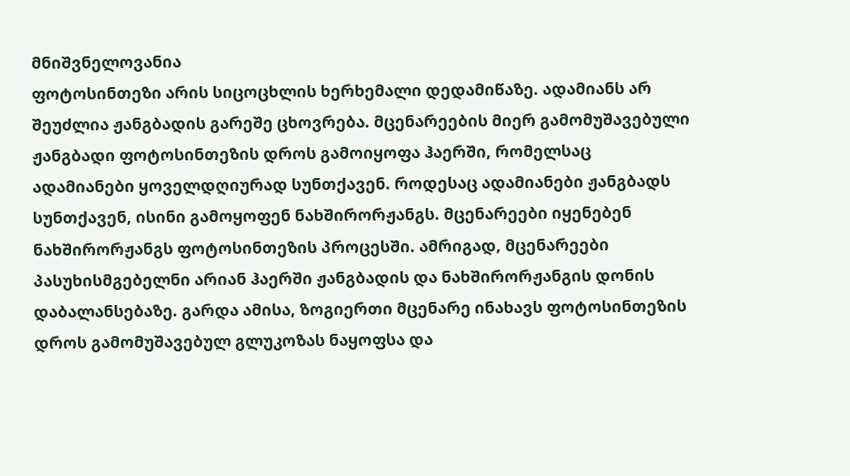მნიშვნელოვანია
ფოტოსინთეზი არის სიცოცხლის ხერხემალი დედამიწაზე. ადამიანს არ შეუძლია ჟანგბადის გარეშე ცხოვრება. მცენარეების მიერ გამომუშავებული ჟანგბადი ფოტოსინთეზის დროს გამოიყოფა ჰაერში, რომელსაც ადამიანები ყოველდღიურად სუნთქავენ. როდესაც ადამიანები ჟანგბადს სუნთქავენ, ისინი გამოყოფენ ნახშირორჟანგს. მცენარეები იყენებენ ნახშირორჟანგს ფოტოსინთეზის პროცესში. ამრიგად, მცენარეები პასუხისმგებელნი არიან ჰაერში ჟანგბადის და ნახშირორჟანგის დონის დაბალანსებაზე. გარდა ამისა, ზოგიერთი მცენარე ინახავს ფოტოსინთეზის დროს გამომუშავებულ გლუკოზას ნაყოფსა და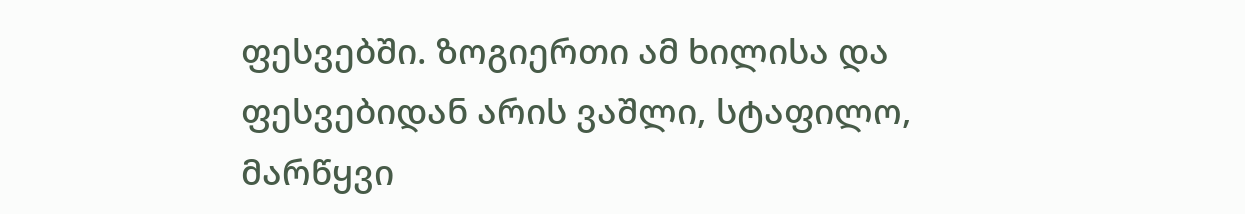ფესვებში. ზოგიერთი ამ ხილისა და ფესვებიდან არის ვაშლი, სტაფილო, მარწყვი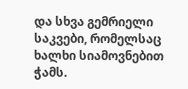და სხვა გემრიელი საკვები, რომელსაც ხალხი სიამოვნებით ჭამს.